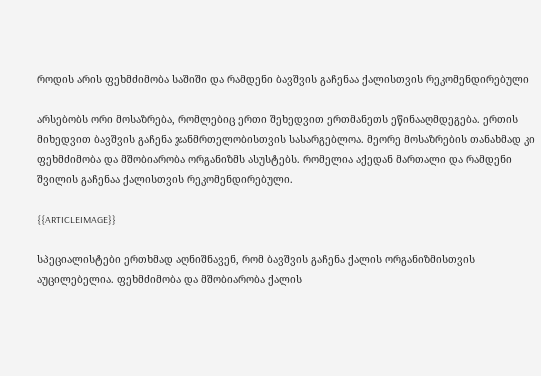როდის არის ფეხმძიმობა საშიში და რამდენი ბავშვის გაჩენაა ქალისთვის რეკომენდირებული

არსებობს ორი მოსაზრება, რომლებიც ერთი შეხედვით ერთმანეთს ეწინააღმდეგება. ერთის მიხედვით ბავშვის გაჩენა ჯანმრთელობისთვის სასარგებლოა. მეორე მოსაზრების თანახმად კი ფეხმძიმობა და მშობიარობა ორგანიზმს ასუსტებს. რომელია აქედან მართალი და რამდენი შვილის გაჩენაა ქალისთვის რეკომენდირებული.

{{ARTICLEIMAGE}}

სპეციალისტები ერთხმად აღნიშნავენ, რომ ბავშვის გაჩენა ქალის ორგანიზმისთვის აუცილებელია. ფეხმძიმობა და მშობიარობა ქალის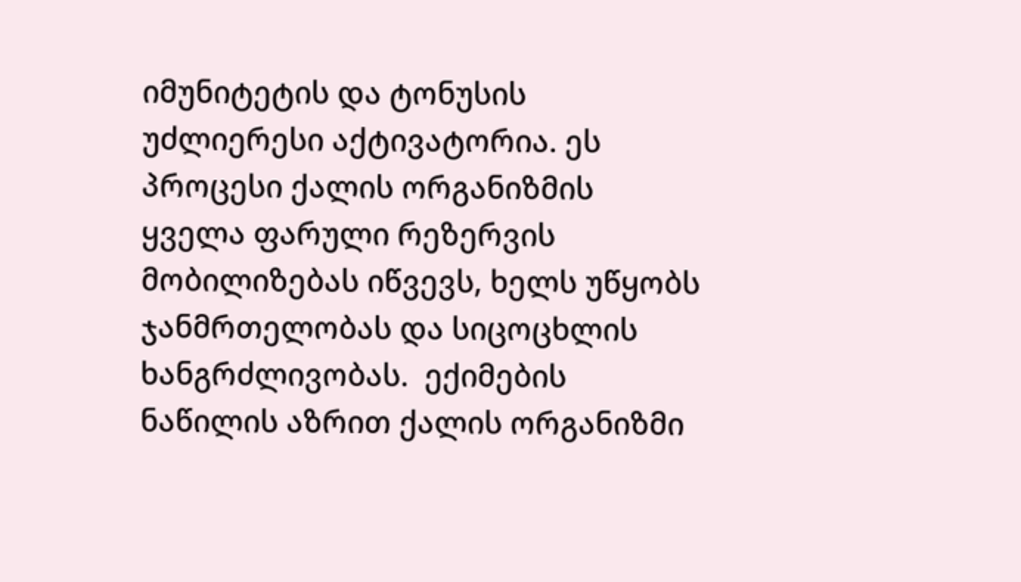იმუნიტეტის და ტონუსის უძლიერესი აქტივატორია. ეს პროცესი ქალის ორგანიზმის ყველა ფარული რეზერვის მობილიზებას იწვევს, ხელს უწყობს ჯანმრთელობას და სიცოცხლის ხანგრძლივობას.  ექიმების ნაწილის აზრით ქალის ორგანიზმი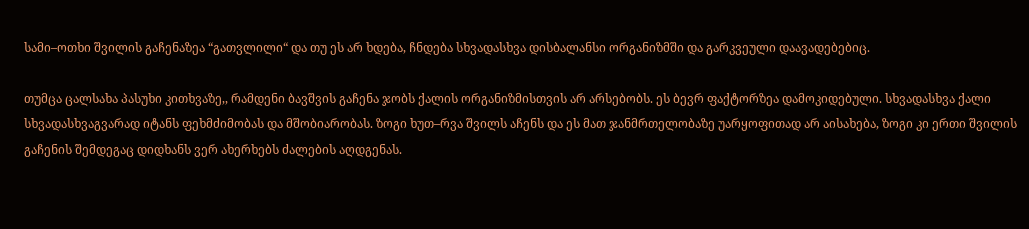სამი–ოთხი შვილის გაჩენაზეა “გათვლილი“ და თუ ეს არ ხდება, ჩნდება სხვადასხვა დისბალანსი ორგანიზმში და გარკვეული დაავადებებიც.

თუმცა ცალსახა პასუხი კითხვაზე,, რამდენი ბავშვის გაჩენა ჯობს ქალის ორგანიზმისთვის არ არსებობს. ეს ბევრ ფაქტორზეა დამოკიდებული. სხვადასხვა ქალი სხვადასხვაგვარად იტანს ფეხმძიმობას და მშობიარობას. ზოგი ხუთ–რვა შვილს აჩენს და ეს მათ ჯანმრთელობაზე უარყოფითად არ აისახება, ზოგი კი ერთი შვილის გაჩენის შემდეგაც დიდხანს ვერ ახერხებს ძალების აღდგენას.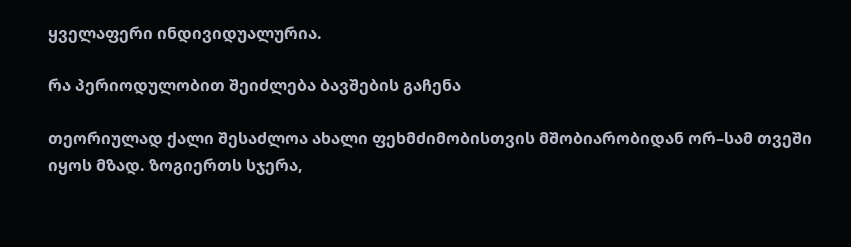ყველაფერი ინდივიდუალურია.

რა პერიოდულობით შეიძლება ბავშების გაჩენა

თეორიულად ქალი შესაძლოა ახალი ფეხმძიმობისთვის მშობიარობიდან ორ–სამ თვეში იყოს მზად. ზოგიერთს სჯერა,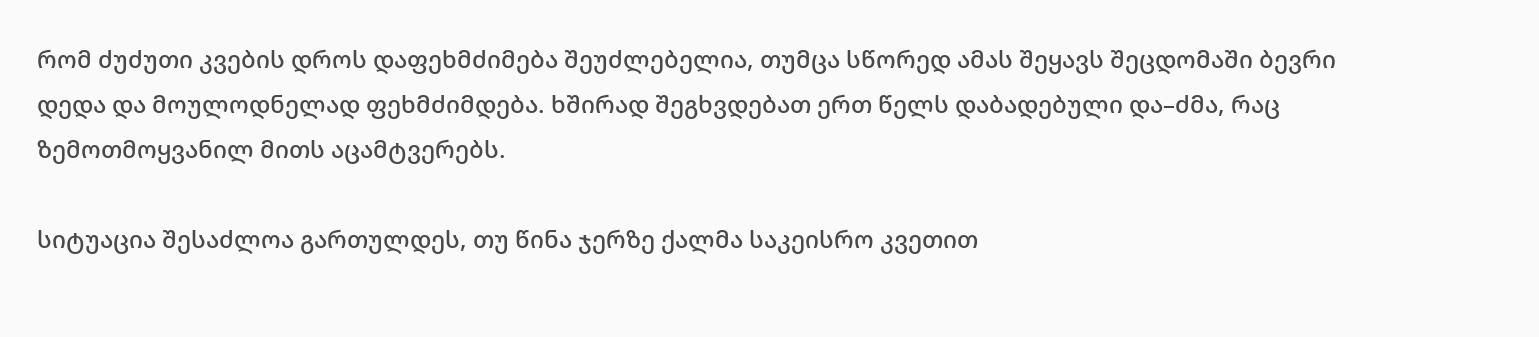რომ ძუძუთი კვების დროს დაფეხმძიმება შეუძლებელია, თუმცა სწორედ ამას შეყავს შეცდომაში ბევრი დედა და მოულოდნელად ფეხმძიმდება. ხშირად შეგხვდებათ ერთ წელს დაბადებული და–ძმა, რაც ზემოთმოყვანილ მითს აცამტვერებს.

სიტუაცია შესაძლოა გართულდეს, თუ წინა ჯერზე ქალმა საკეისრო კვეთით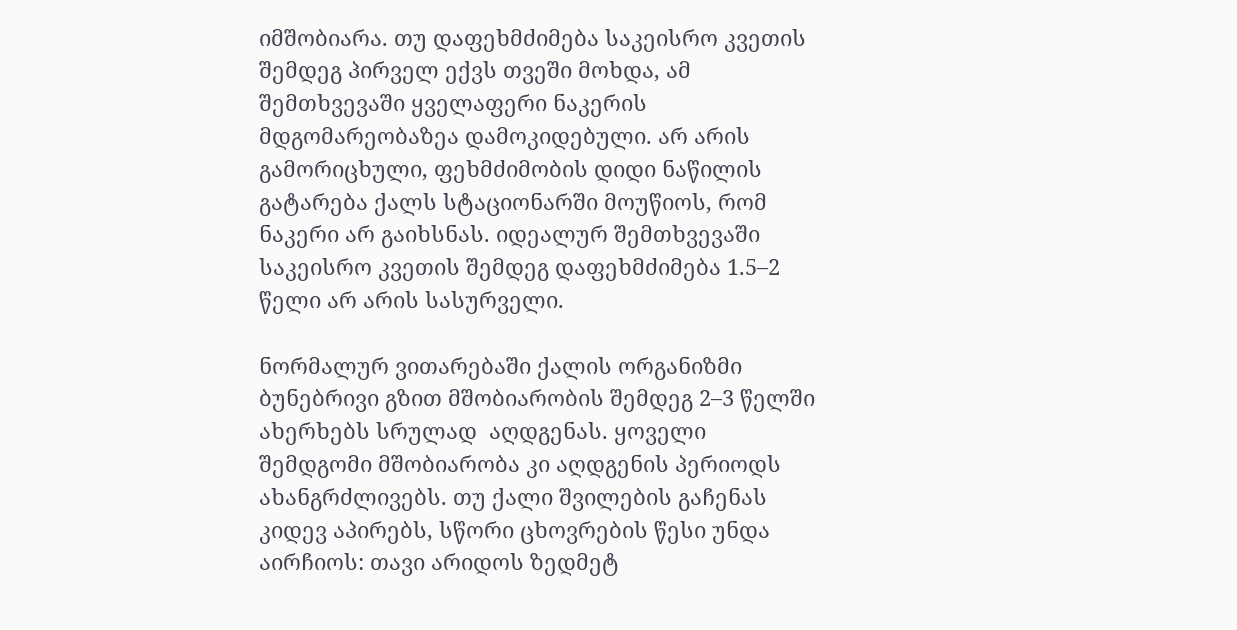იმშობიარა. თუ დაფეხმძიმება საკეისრო კვეთის შემდეგ პირველ ექვს თვეში მოხდა, ამ შემთხვევაში ყველაფერი ნაკერის მდგომარეობაზეა დამოკიდებული. არ არის გამორიცხული, ფეხმძიმობის დიდი ნაწილის გატარება ქალს სტაციონარში მოუწიოს, რომ ნაკერი არ გაიხსნას. იდეალურ შემთხვევაში საკეისრო კვეთის შემდეგ დაფეხმძიმება 1.5–2 წელი არ არის სასურველი.

ნორმალურ ვითარებაში ქალის ორგანიზმი ბუნებრივი გზით მშობიარობის შემდეგ 2–3 წელში ახერხებს სრულად  აღდგენას. ყოველი  შემდგომი მშობიარობა კი აღდგენის პერიოდს ახანგრძლივებს. თუ ქალი შვილების გაჩენას კიდევ აპირებს, სწორი ცხოვრების წესი უნდა აირჩიოს: თავი არიდოს ზედმეტ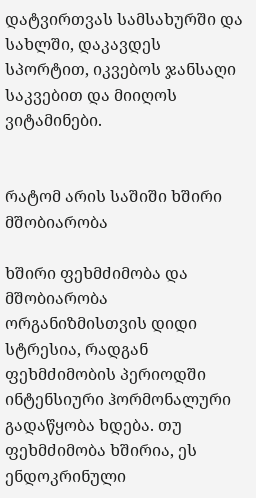დატვირთვას სამსახურში და სახლში, დაკავდეს სპორტით, იკვებოს ჯანსაღი საკვებით და მიიღოს ვიტამინები.


რატომ არის საშიში ხშირი მშობიარობა

ხშირი ფეხმძიმობა და მშობიარობა ორგანიზმისთვის დიდი სტრესია, რადგან ფეხმძიმობის პერიოდში ინტენსიური ჰორმონალური გადაწყობა ხდება. თუ ფეხმძიმობა ხშირია, ეს ენდოკრინული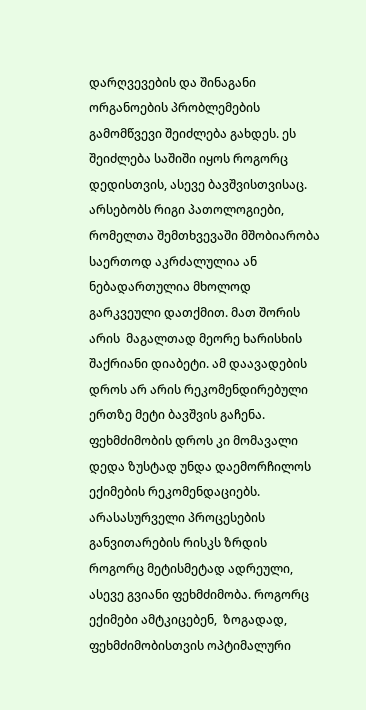დარღვევების და შინაგანი ორგანოების პრობლემების გამომწვევი შეიძლება გახდეს. ეს შეიძლება საშიში იყოს როგორც დედისთვის, ასევე ბავშვისთვისაც. არსებობს რიგი პათოლოგიები, რომელთა შემთხვევაში მშობიარობა საერთოდ აკრძალულია ან ნებადართულია მხოლოდ გარკვეული დათქმით. მათ შორის არის  მაგალთად მეორე ხარისხის შაქრიანი დიაბეტი. ამ დაავადების დროს არ არის რეკომენდირებული ერთზე მეტი ბავშვის გაჩენა. ფეხმძიმობის დროს კი მომავალი დედა ზუსტად უნდა დაემორჩილოს ექიმების რეკომენდაციებს.  არასასურველი პროცესების განვითარების რისკს ზრდის როგორც მეტისმეტად ადრეული, ასევე გვიანი ფეხმძიმობა. როგორც ექიმები ამტკიცებენ,  ზოგადად, ფეხმძიმობისთვის ოპტიმალური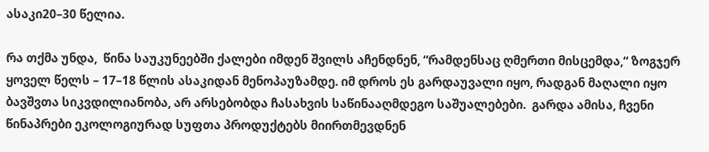ასაკი20–30 წელია.

რა თქმა უნდა,  წინა საუკუნეებში ქალები იმდენ შვილს აჩენდნენ, “რამდენსაც ღმერთი მისცემდა,“ ზოგჯერ ყოველ წელს – 17–18 წლის ასაკიდან მენოპაუზამდე. იმ დროს ეს გარდაუვალი იყო, რადგან მაღალი იყო ბავშვთა სიკვდილიანობა, არ არსებობდა ჩასახვის საწინააღმდეგო საშუალებები.  გარდა ამისა, ჩვენი წინაპრები ეკოლოგიურად სუფთა პროდუქტებს მიირთმევდნენ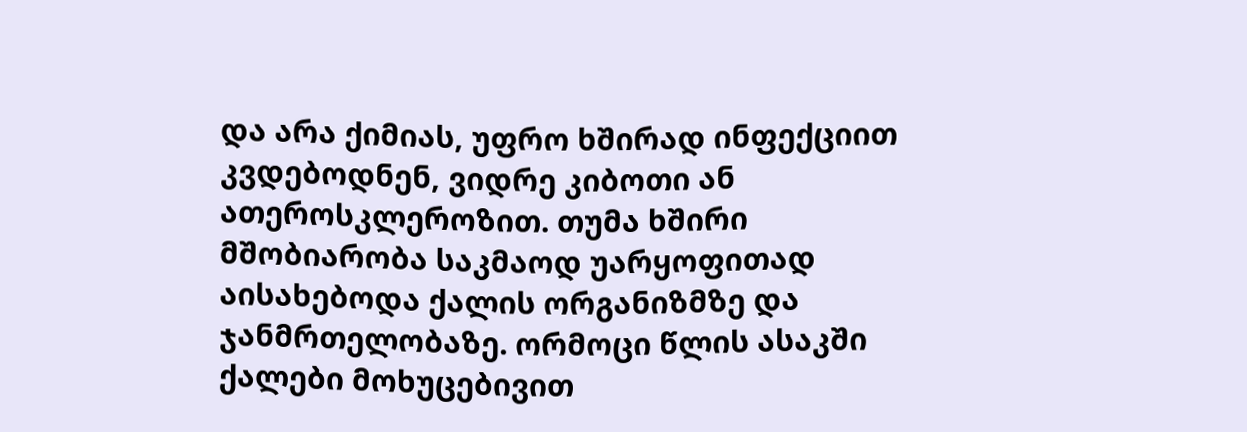და არა ქიმიას, უფრო ხშირად ინფექციით კვდებოდნენ, ვიდრე კიბოთი ან ათეროსკლეროზით. თუმა ხშირი მშობიარობა საკმაოდ უარყოფითად აისახებოდა ქალის ორგანიზმზე და ჯანმრთელობაზე. ორმოცი წლის ასაკში ქალები მოხუცებივით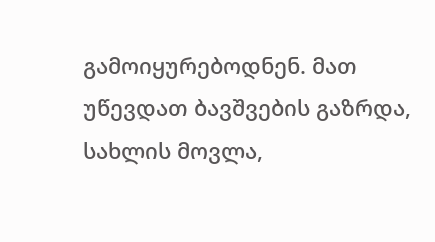გამოიყურებოდნენ. მათ უწევდათ ბავშვების გაზრდა, სახლის მოვლა,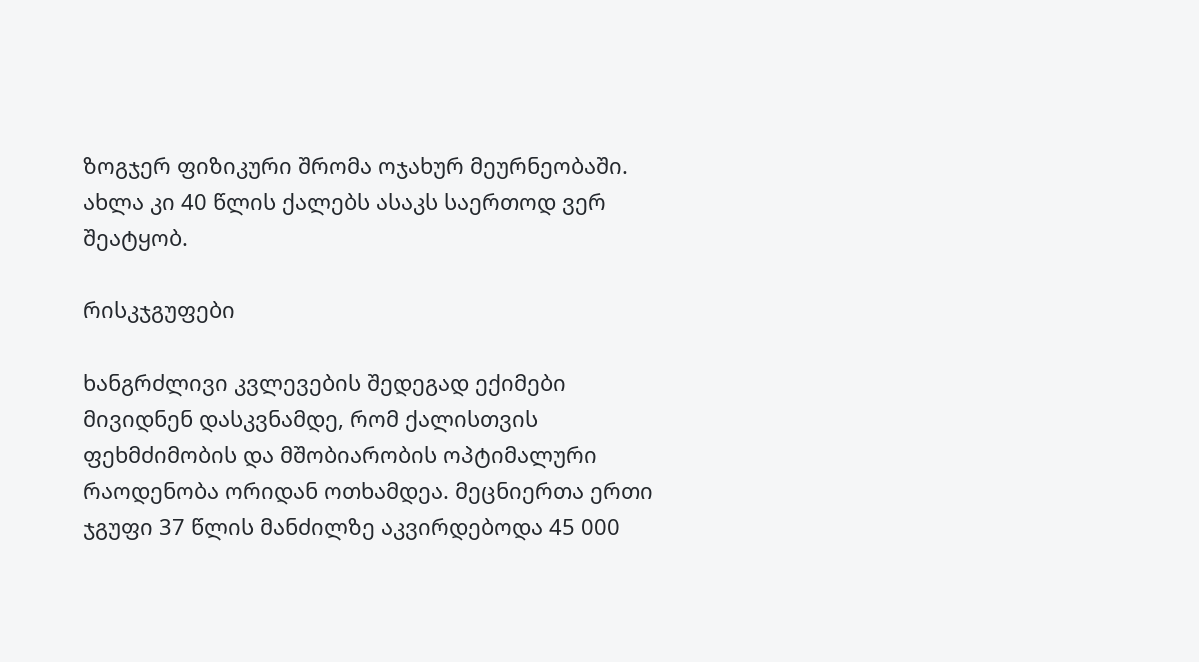ზოგჯერ ფიზიკური შრომა ოჯახურ მეურნეობაში. ახლა კი 40 წლის ქალებს ასაკს საერთოდ ვერ შეატყობ.

რისკჯგუფები

ხანგრძლივი კვლევების შედეგად ექიმები მივიდნენ დასკვნამდე, რომ ქალისთვის ფეხმძიმობის და მშობიარობის ოპტიმალური რაოდენობა ორიდან ოთხამდეა. მეცნიერთა ერთი ჯგუფი 37 წლის მანძილზე აკვირდებოდა 45 000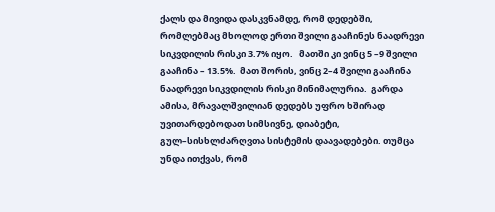ქალს და მივიდა დასკვნამდე, რომ დედებში, რომლებმაც მხოლოდ ერთი შვილი გააჩინეს ნაადრევი სიკვდილის რისკი 3.7% იყო.   მათში კი ვინც 5 –9 შვილი გააჩინა – 13.5%.  მათ შორის, ვინც 2–4 შვილი გააჩინა ნაადრევი სიკვდილის რისკი მინიმალურია.  გარდა ამისა, მრავალშვილიან დედებს უფრო ხშირად უვითარდებოდათ სიმსივნე, დიაბეტი, გულ–სისხლძარღვთა სისტემის დაავადებები. თუმცა უნდა ითქვას, რომ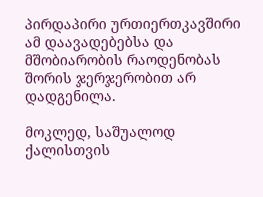პირდაპირი ურთიერთკავშირი ამ დაავადებებსა და მშობიარობის რაოდენობას შორის ჯერჯერობით არ დადგენილა.

მოკლედ, საშუალოდ ქალისთვის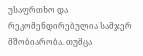უსაფრთხო და რეკომენდირებულია სამჯერ მშობიარობა. თუმცა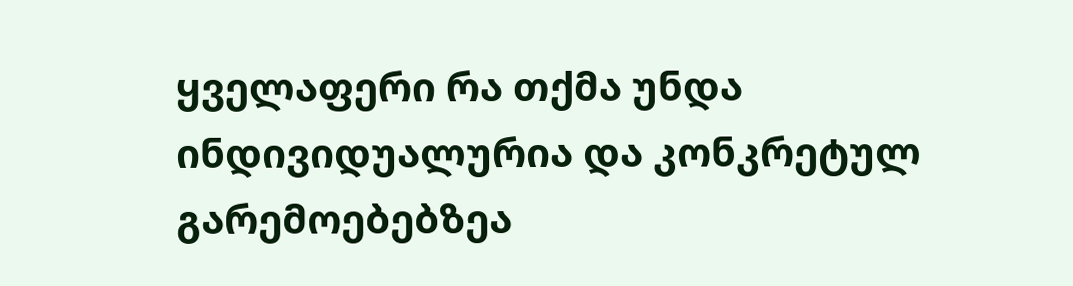ყველაფერი რა თქმა უნდა ინდივიდუალურია და კონკრეტულ გარემოებებზეა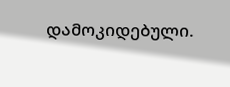დამოკიდებული.